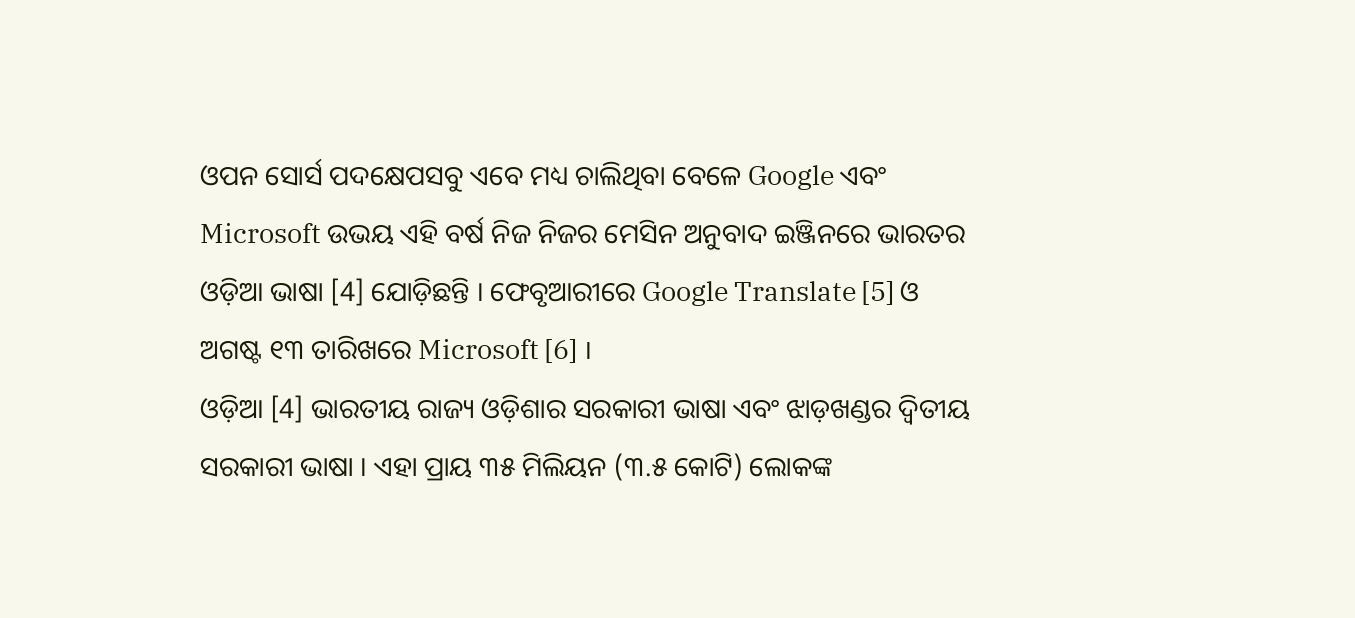ଓପନ ସୋର୍ସ ପଦକ୍ଷେପସବୁ ଏବେ ମଧ୍ୟ ଚାଲିଥିବା ବେଳେ Google ଏବଂ Microsoft ଉଭୟ ଏହି ବର୍ଷ ନିଜ ନିଜର ମେସିନ ଅନୁବାଦ ଇଞ୍ଜିନରେ ଭାରତର ଓଡ଼ିଆ ଭାଷା [4] ଯୋଡ଼ିଛନ୍ତି । ଫେବୃଆରୀରେ Google Translate [5] ଓ ଅଗଷ୍ଟ ୧୩ ତାରିଖରେ Microsoft [6] ।
ଓଡ଼ିଆ [4] ଭାରତୀୟ ରାଜ୍ୟ ଓଡ଼ିଶାର ସରକାରୀ ଭାଷା ଏବଂ ଝାଡ଼ଖଣ୍ଡର ଦ୍ୱିତୀୟ ସରକାରୀ ଭାଷା । ଏହା ପ୍ରାୟ ୩୫ ମିଲିୟନ (୩.୫ କୋଟି) ଲୋକଙ୍କ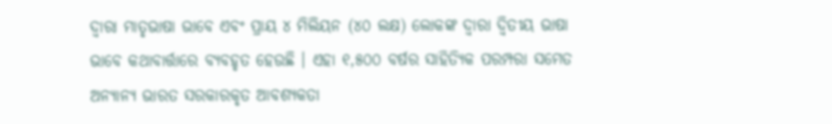ଦ୍ୱାରା ମାତୃଭାଷା ଭାବେ ଏବଂ ପ୍ରାୟ ୪ ମିଲିୟନ (୪୦ ଲକ୍ଷ) ଲୋକଙ୍କ ଦ୍ୱାରା ଦ୍ୱିତୀୟ ଭାଷା ଭାବେ କଥାବାର୍ତ୍ତାରେ ବ୍ୟବହୃତ ହେଉଛି । ଏହା ୧,୫୦୦ ବର୍ଷର ସାହିତ୍ୟିକ ପରମ୍ପରା ସମେତ ଅନ୍ୟାନ୍ୟ ଭାରତ ସରକାରକୃତ ଆବଶ୍ୟକତା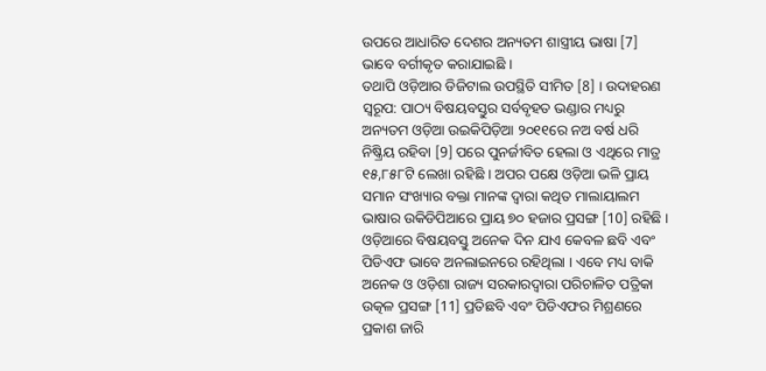ଉପରେ ଆଧାରିତ ଦେଶର ଅନ୍ୟତମ ଶାସ୍ତ୍ରୀୟ ଭାଷା [7] ଭାବେ ବର୍ଗୀକୃତ କରାଯାଇଛି ।
ତଥାପି ଓଡ଼ିଆର ଡିଜିଟାଲ ଉପସ୍ଥିତି ସୀମିତ [8] । ଉଦାହରଣ ସ୍ୱରୂପ: ପାଠ୍ୟ ବିଷୟବସ୍ତୁର ସର୍ବବୃହତ ଭଣ୍ଡାର ମଧ୍ୟରୁ ଅନ୍ୟତମ ଓଡ଼ିଆ ଉଇକିପିଡ଼ିଆ ୨୦୧୧ରେ ନଅ ବର୍ଷ ଧରି ନିଷ୍କ୍ରିୟ ରହିବା [9] ପରେ ପୁନର୍ଜୀବିତ ହେଲା ଓ ଏଥିରେ ମାତ୍ର ୧୫,୮୫୮ଟି ଲେଖା ରହିଛି । ଅପର ପକ୍ଷେ ଓଡ଼ିଆ ଭଳି ପ୍ରାୟ ସମାନ ସଂଖ୍ୟାର ବକ୍ତା ମାନଙ୍କ ଦ୍ୱାରା କଥିତ ମାଲାୟାଲମ ଭାଷାର ଉକିଡିପିଆରେ ପ୍ରାୟ ୭୦ ହଜାର ପ୍ରସଙ୍ଗ [10] ରହିଛି । ଓଡ଼ିଆରେ ବିଷୟବସ୍ତୁ ଅନେକ ଦିନ ଯାଏ କେବଳ ଛବି ଏବଂ ପିଡିଏଫ ଭାବେ ଅନଲାଇନରେ ରହିଥିଲା । ଏବେ ମଧ୍ୟ ବାକି ଅନେକ ଓ ଓଡ଼ିଶା ରାଜ୍ୟ ସରକାରଦ୍ୱାରା ପରିଚାଳିତ ପତ୍ରିକା ଉତ୍କଳ ପ୍ରସଙ୍ଗ [11] ପ୍ରତିଛବି ଏବଂ ପିଡିଏଫର ମିଶ୍ରଣରେ ପ୍ରକାଶ ଜାରି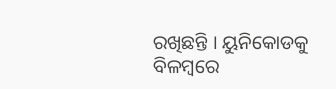ରଖିଛନ୍ତି । ୟୁନିକୋଡକୁ ବିଳମ୍ବରେ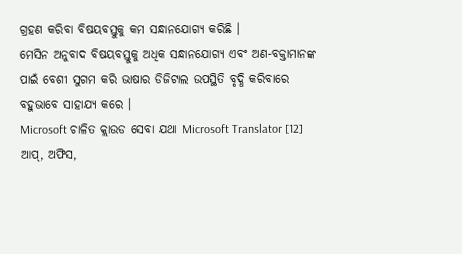ଗ୍ରହଣ କରିବା ବିଷୟବସ୍ତୁକୁ କମ ସନ୍ଧାନଯୋଗ୍ୟ କରିଛି ।
ମେସିନ ଅନୁବାଦ ବିଷୟବସ୍ତୁକୁ ଅଧିକ ସନ୍ଧାନଯୋଗ୍ୟ ଏବଂ ଅଣ-ବକ୍ତାମାନଙ୍କ ପାଇଁ ବେଶୀ ସୁଗମ କରି ଭାଷାର ଡିଜିଟାଲ ଉପସ୍ଥିତି ବୃଦ୍ଧି କରିବାରେ ବହୁଭାବେ ସାହାଯ୍ୟ କରେ ।
Microsoft ଚାଳିତ କ୍ଲାଉଡ ସେବା ଯଥା Microsoft Translator [12] ଆପ୍, ଅଫିସ,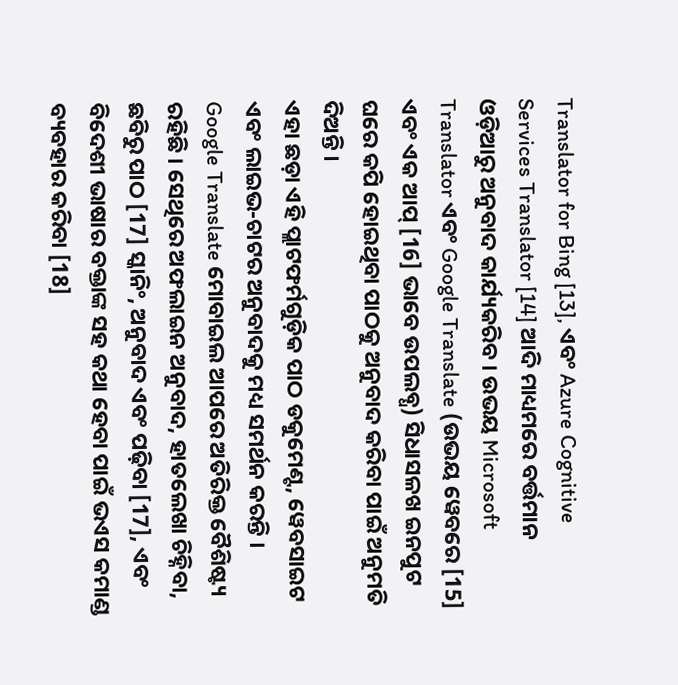Translator for Bing [13], ଏବଂ Azure Cognitive Services Translator [14] ଆଦି ମାଧ୍ୟମରେ ବର୍ତ୍ତମାନ ଓଡ଼ିଆରୁ ଅନୁବାଦ କାର୍ଯ୍ୟକରିବ । ଉଭୟ Microsoft Translator ଏବଂ Google Translate (ଉଭୟ ୱେବରେ [15] ଏବଂ ଏକ ଆପ୍ [16] ଭାବେ ଉପଲବ୍ଧ) ସିଧାସଳଖ ଇନପୁଟ ଘରେ କପି ହୋଇଥିବା ପାଠକୁ ଅନୁବାଦ କରିବା ପାଇଁ ଅନୁମତି ଦିଅନ୍ତି ।
ଏହା ଛଡ଼ା ଏହି ପ୍ଲାଟଫର୍ମଗୁଡ଼ିକ ପାଠ ଡକୁମେଣ୍ଟ, ୱେବସାଇଟ ଏବଂ ଲାଇଭ-ଚାଟର ଅନୁବାଦକୁ ମଧ୍ୟ ସମର୍ଥନ କରନ୍ତି । Google Translate ମୋବାଇଲ ଆପରେ ଅତିରିକ୍ତ ବୈଶିଷ୍ଟ୍ୟ ରହିଛି । ସେଥିରେ ଅଫଲାଇନ ଅନୁବାଦ, ହାତଲେଖା ଚିହ୍ନିବା, ଛବିରୁ ପାଠ [17] ସ୍କାନିଂ, ଅନୁବାଦ ଏବଂ ପଢ଼ିବା [17], ଏବଂ ବିଦେଶୀ ଭାଷାର ବକ୍ତାଙ୍କ ସହ କଥା ହେବା ପାଇଁ ଭଏସ କମାଣ୍ଡ ବ୍ୟବହାର କରିବା [18]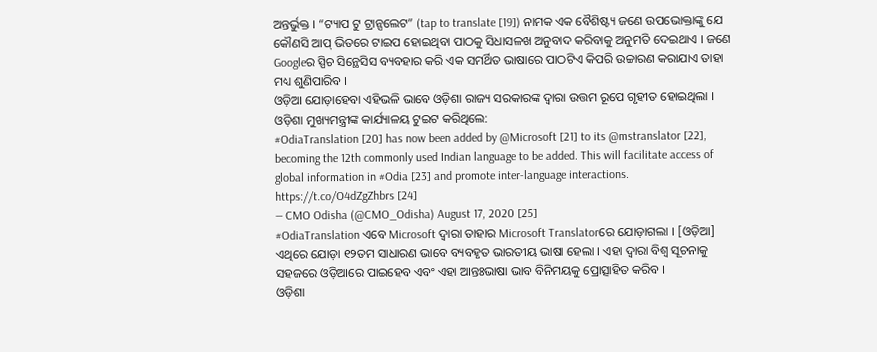ଅନ୍ତର୍ଭୁକ୍ତ । “ଟ୍ୟାପ ଟୁ ଟ୍ରାନ୍ସଲେଟ” (tap to translate [19]) ନାମକ ଏକ ବୈଶିଷ୍ଟ୍ୟ ଜଣେ ଉପଭୋକ୍ତାଙ୍କୁ ଯେ କୌଣସି ଆପ୍ ଭିତରେ ଟାଇପ ହୋଇଥିବା ପାଠକୁ ସିଧାସଳଖ ଅନୁବାଦ କରିବାକୁ ଅନୁମତି ଦେଇଥାଏ । ଜଣେ Googleର ସ୍ପିଚ ସିନ୍ଥେସିସ ବ୍ୟବହାର କରି ଏକ ସମର୍ଥିତ ଭାଷାରେ ପାଠଟିଏ କିପରି ଉଚ୍ଚାରଣ କରାଯାଏ ତାହା ମଧ୍ୟ ଶୁଣିପାରିବ ।
ଓଡ଼ିଆ ଯୋଡ଼ାହେବା ଏହିଭଳି ଭାବେ ଓଡ଼ିଶା ରାଜ୍ୟ ସରକାରଙ୍କ ଦ୍ୱାରା ଉତ୍ତମ ରୂପେ ଗୃହୀତ ହୋଇଥିଲା । ଓଡ଼ିଶା ମୁଖ୍ୟମନ୍ତ୍ରୀଙ୍କ କାର୍ଯ୍ୟାଳୟ ଟୁଇଟ କରିଥିଲେ:
#OdiaTranslation [20] has now been added by @Microsoft [21] to its @mstranslator [22], becoming the 12th commonly used Indian language to be added. This will facilitate access of global information in #Odia [23] and promote inter-language interactions. https://t.co/O4dZgZhbrs [24]
— CMO Odisha (@CMO_Odisha) August 17, 2020 [25]
#OdiaTranslation ଏବେ Microsoft ଦ୍ୱାରା ତାହାର Microsoft Translatorରେ ଯୋଡ଼ାଗଲା । [ଓଡ଼ିଆ] ଏଥିରେ ଯୋଡ଼ା ୧୨ତମ ସାଧାରଣ ଭାବେ ବ୍ୟବହୃତ ଭାରତୀୟ ଭାଷା ହେଲା । ଏହା ଦ୍ୱାରା ବିଶ୍ୱ ସୂଚନାକୁ ସହଜରେ ଓଡ଼ିଆରେ ପାଇହେବ ଏବଂ ଏହା ଆନ୍ତଃଭାଷା ଭାବ ବିନିମୟକୁ ପ୍ରୋତ୍ସାହିତ କରିବ ।
ଓଡ଼ିଶା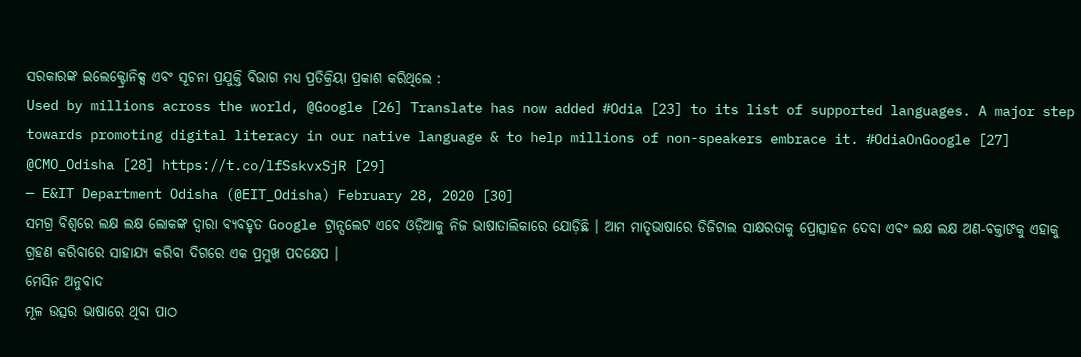ସରକାରଙ୍କ ଇଲେକ୍ଟ୍ରୋନିକ୍ସ ଏବଂ ସୂଚନା ପ୍ରଯୁକ୍ତି ବିଭାଗ ମଧ୍ୟ ପ୍ରତିକ୍ରିୟା ପ୍ରକାଶ କରିଥିଲେ :
Used by millions across the world, @Google [26] Translate has now added #Odia [23] to its list of supported languages. A major step towards promoting digital literacy in our native language & to help millions of non-speakers embrace it. #OdiaOnGoogle [27] @CMO_Odisha [28] https://t.co/lfSskvxSjR [29]
— E&IT Department Odisha (@EIT_Odisha) February 28, 2020 [30]
ସମଗ୍ର ବିଶ୍ୱରେ ଲକ୍ଷ ଲକ୍ଷ ଲୋକଙ୍କ ଦ୍ୱାରା ବ୍ୟବହୃତ Google ଟ୍ରାନ୍ସଲେଟ ଏବେ ଓଡ଼ିଆକୁ ନିଜ ଭାଷାତାଲିକାରେ ଯୋଡ଼ିଛି । ଆମ ମାତୃଭାଷାରେ ଡିଜିଟାଲ ସାକ୍ଷରତାକୁ ପ୍ରୋତ୍ସାହନ ଦେବା ଏବଂ ଲକ୍ଷ ଲକ୍ଷ ଅଣ-ବକ୍ତାଙକୁ ଏହାକୁ ଗ୍ରହଣ କରିବାରେ ସାହାଯ୍ୟ କରିବା ଦିଗରେ ଏକ ପ୍ରମୁଖ ପଦକ୍ଷେପ ।
ମେସିନ ଅନୁବାଦ
ମୂଳ ଉତ୍ସର ଭାଷାରେ ଥିବା ପାଠ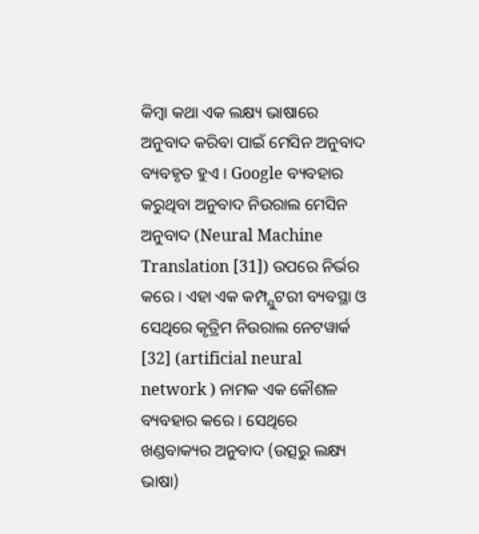କିମ୍ବା କଥା ଏକ ଲକ୍ଷ୍ୟ ଭାଷାରେ ଅନୁବାଦ କରିବା ପାଇଁ ମେସିନ ଅନୁବାଦ ବ୍ୟବହୃତ ହୁଏ । Google ବ୍ୟବହାର କରୁଥିବା ଅନୁବାଦ ନିଉରାଲ ମେସିନ ଅନୁବାଦ (Neural Machine Translation [31]) ଉପରେ ନିର୍ଭର କରେ । ଏହା ଏକ କମ୍ପ୍ଯୁଟରୀ ବ୍ୟବସ୍ଥା ଓ ସେଥିରେ କୃତ୍ରିମ ନିଉରାଲ ନେଟୱାର୍କ [32] (artificial neural network ) ନାମକ ଏକ କୌଶଳ ବ୍ୟବହାର କରେ । ସେଥିରେ ଖଣ୍ଡବାକ୍ୟର ଅନୁବାଦ (ଉତ୍ସରୁ ଲକ୍ଷ୍ୟ ଭାଷା)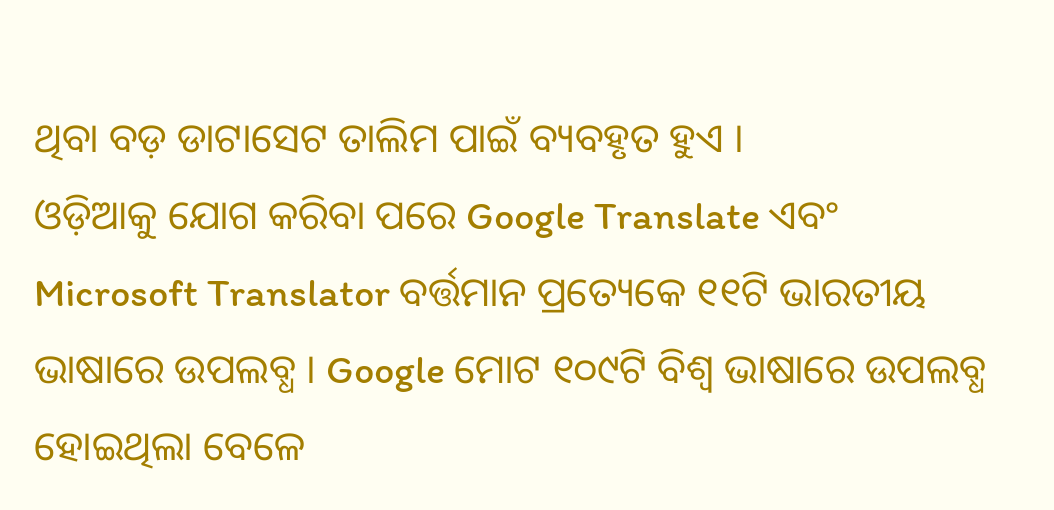ଥିବା ବଡ଼ ଡାଟାସେଟ ତାଲିମ ପାଇଁ ବ୍ୟବହୃତ ହୁଏ ।
ଓଡ଼ିଆକୁ ଯୋଗ କରିବା ପରେ Google Translate ଏବଂ Microsoft Translator ବର୍ତ୍ତମାନ ପ୍ରତ୍ୟେକେ ୧୧ଟି ଭାରତୀୟ ଭାଷାରେ ଉପଲବ୍ଧ । Google ମୋଟ ୧୦୯ଟି ବିଶ୍ୱ ଭାଷାରେ ଉପଲବ୍ଧ ହୋଇଥିଲା ବେଳେ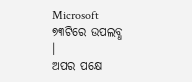Microsoft ୭୩ଟିରେ ଉପଲବ୍ଧ ।
ଅପର ପକ୍ଷେ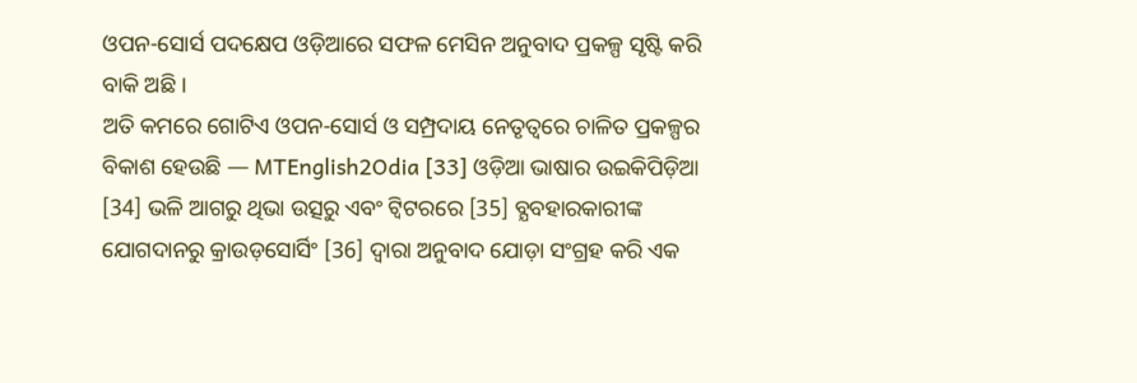ଓପନ-ସୋର୍ସ ପଦକ୍ଷେପ ଓଡ଼ିଆରେ ସଫଳ ମେସିନ ଅନୁବାଦ ପ୍ରକଳ୍ପ ସୃଷ୍ଟି କରି ବାକି ଅଛି ।
ଅତି କମରେ ଗୋଟିଏ ଓପନ-ସୋର୍ସ ଓ ସମ୍ପ୍ରଦାୟ ନେତୃତ୍ୱରେ ଚାଳିତ ପ୍ରକଳ୍ପର ବିକାଶ ହେଉଛି — MTEnglish2Odia [33] ଓଡ଼ିଆ ଭାଷାର ଉଇକିପିଡ଼ିଆ [34] ଭଳି ଆଗରୁ ଥିଭା ଉତ୍ସରୁ ଏବଂ ଟ୍ୱିଟରରେ [35] ବ୍ଯବହାରକାରୀଙ୍କ ଯୋଗଦାନରୁ କ୍ରାଉଡ଼ସୋର୍ସିଂ [36] ଦ୍ୱାରା ଅନୁବାଦ ଯୋଡ଼ା ସଂଗ୍ରହ କରି ଏକ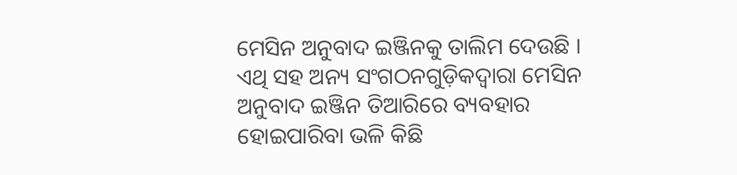ମେସିନ ଅନୁବାଦ ଇଞ୍ଜିନକୁ ତାଲିମ ଦେଉଛି ।
ଏଥି ସହ ଅନ୍ୟ ସଂଗଠନଗୁଡ଼ିକଦ୍ୱାରା ମେସିନ ଅନୁବାଦ ଇଞ୍ଜିନ ତିଆରିରେ ବ୍ୟବହାର ହୋଇପାରିବା ଭଳି କିଛି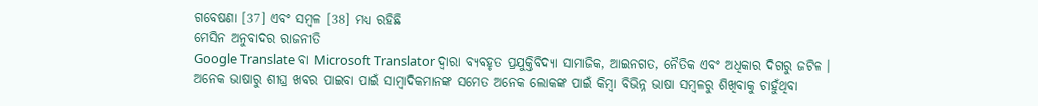ଗବେଷଣା [37] ଏବଂ ସମ୍ବଳ [38] ମଧ୍ୟ ରହିଛି
ମେସିନ ଅନୁବାଦର ରାଜନୀତି
Google Translate ବା Microsoft Translator ଦ୍ୱାରା ବ୍ୟବହୃତ ପ୍ରଯୁକ୍ତିବିଦ୍ୟା ସାମାଜିକ, ଆଇନଗତ, ନୈତିକ ଏବଂ ଅଧିକାର ଦିଗରୁ ଜଟିଳ ।
ଅନେକ ଭାଷାରୁ ଶୀଘ୍ର ଖବର ପାଇବା ପାଇଁ ସାମ୍ବାଦିକମାନଙ୍କ ସମେତ ଅନେକ ଲୋକଙ୍କ ପାଇଁ କିମ୍ବା ବିଭିନ୍ନ ଭାଷା ସମ୍ବଳରୁ ଶିଖିବାକୁ ଚାହୁଁଥିବା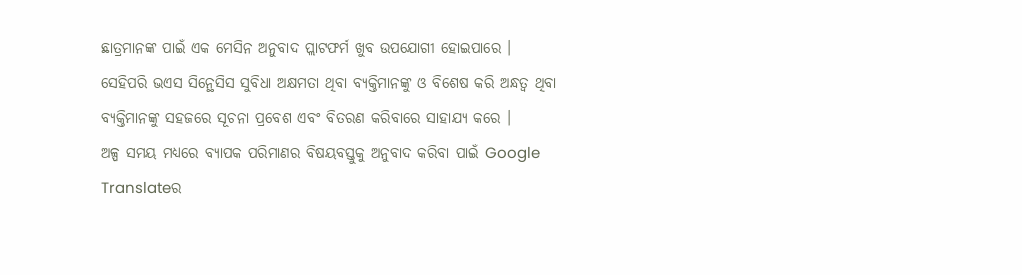ଛାତ୍ରମାନଙ୍କ ପାଇଁ ଏକ ମେସିନ ଅନୁବାଦ ପ୍ଲାଟଫର୍ମ ଖୁବ ଉପଯୋଗୀ ହୋଇପାରେ ।
ସେହିପରି ଭଏସ ସିନ୍ଥେସିସ ସୁବିଧା ଅକ୍ଷମତା ଥିବା ବ୍ୟକ୍ତିମାନଙ୍କୁ ଓ ବିଶେଷ କରି ଅନ୍ଧତ୍ୱ ଥିବା ବ୍ୟକ୍ତିମାନଙ୍କୁ ସହଜରେ ସୂଚନା ପ୍ରବେଶ ଏବଂ ବିତରଣ କରିବାରେ ସାହାଯ୍ୟ କରେ ।
ଅଳ୍ପ ସମୟ ମଧ୍ୟରେ ବ୍ୟାପକ ପରିମାଣର ବିଷୟବସ୍ତୁକୁ ଅନୁବାଦ କରିବା ପାଇଁ Google Translateର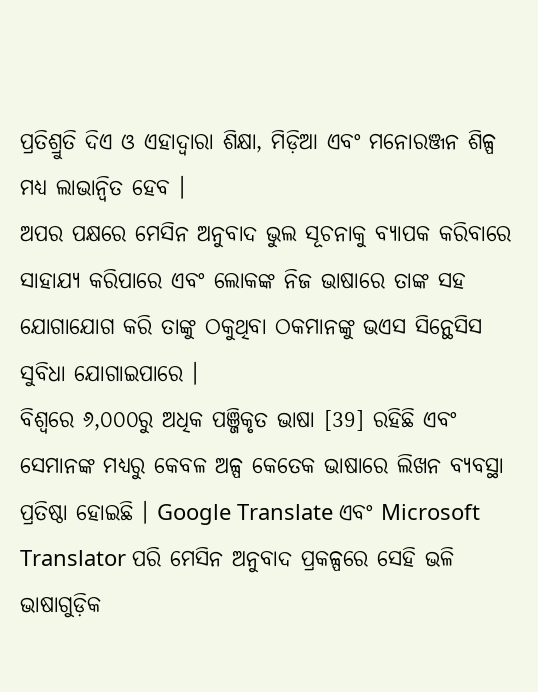ପ୍ରତିଶ୍ରୁତି ଦିଏ ଓ ଏହାଦ୍ୱାରା ଶିକ୍ଷା, ମିଡ଼ିଆ ଏବଂ ମନୋରଞ୍ଜନ ଶିଳ୍ପ ମଧ୍ୟ ଲାଭାନ୍ୱିତ ହେବ ।
ଅପର ପକ୍ଷରେ ମେସିନ ଅନୁବାଦ ଭୁଲ ସୂଚନାକୁ ବ୍ୟାପକ କରିବାରେ ସାହାଯ୍ୟ କରିପାରେ ଏବଂ ଲୋକଙ୍କ ନିଜ ଭାଷାରେ ତାଙ୍କ ସହ ଯୋଗାଯୋଗ କରି ତାଙ୍କୁ ଠକୁଥିବା ଠକମାନଙ୍କୁ ଭଏସ ସିନ୍ଥେସିସ ସୁବିଧା ଯୋଗାଇପାରେ ।
ବିଶ୍ୱରେ ୬,୦୦୦ରୁ ଅଧିକ ପଞ୍ଜିକୃତ ଭାଷା [39] ରହିଛି ଏବଂ ସେମାନଙ୍କ ମଧ୍ୟରୁ କେବଳ ଅଳ୍ପ କେତେକ ଭାଷାରେ ଲିଖନ ବ୍ୟବସ୍ଥା ପ୍ରତିଷ୍ଠା ହୋଇଛି । Google Translate ଏବଂ Microsoft Translator ପରି ମେସିନ ଅନୁବାଦ ପ୍ରକଳ୍ପରେ ସେହି ଭଳି ଭାଷାଗୁଡ଼ିକ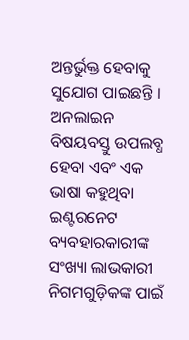ଅନ୍ତର୍ଭୁକ୍ତ ହେବାକୁ ସୁଯୋଗ ପାଇଛନ୍ତି ।
ଅନଲାଇନ ବିଷୟବସ୍ତୁ ଉପଲବ୍ଧ ହେବା ଏବଂ ଏକ ଭାଷା କହୁଥିବା ଇଣ୍ଟରନେଟ ବ୍ୟବହାରକାରୀଙ୍କ ସଂଖ୍ୟା ଲାଭକାରୀ ନିଗମଗୁଡ଼ିକଙ୍କ ପାଇଁ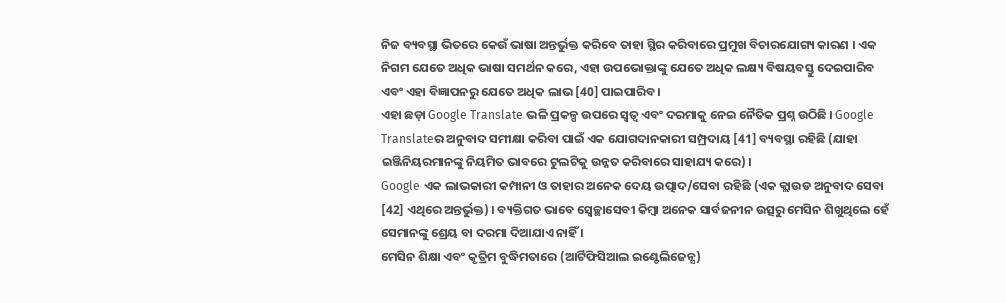ନିଜ ବ୍ୟବସ୍ଥା ଭିତରେ କେଉଁ ଭାଷା ଅନ୍ତର୍ଭୁକ୍ତ କରିବେ ତାହା ସ୍ଥିର କରିବାରେ ପ୍ରମୁଖ ବିଚାରଯୋଗ୍ୟ କାରଣ । ଏକ ନିଗମ ଯେତେ ଅଧିକ ଭାଷା ସମର୍ଥନ କରେ, ଏହା ଉପଭୋକ୍ତାଙ୍କୁ ଯେତେ ଅଧିକ ଲକ୍ଷ୍ୟ ବିଷୟବସ୍ତୁ ଦେଇପାରିବ ଏବଂ ଏହା ବିଜ୍ଞାପନରୁ ଯେତେ ଅଧିକ ଲାଭ [40] ପାଇପାରିବ ।
ଏହା ଛଡ଼ା Google Translate ଭଳି ପ୍ରକଳ୍ପ ଉପରେ ସ୍ୱତ୍ୱ ଏବଂ ଦରମାକୁ ନେଇ ନୈତିକ ପ୍ରଶ୍ନ ଉଠିଛି । Google Translateର ଅନୁବାଦ ସମୀକ୍ଷା କରିବା ପାଇଁ ଏକ ଯୋଗଦାନକାରୀ ସମ୍ପ୍ରଦାୟ [41] ବ୍ୟବସ୍ଥା ରହିଛି (ଯାହା ଇଞ୍ଜିନିୟରମାନଙ୍କୁ ନିୟମିତ ଭାବରେ ଟୁଲଟିକୁ ଉନ୍ନତ କରିବାରେ ସାହାଯ୍ୟ କରେ) ।
Google ଏକ ଲାଭକାରୀ କମ୍ପାନୀ ଓ ତାହାର ଅନେକ ଦେୟ ଉତ୍ପାଦ/ସେବା ରହିଛି (ଏକ କ୍ଲାଉଡ ଅନୁବାଦ ସେବା [42] ଏଥିରେ ଅନ୍ତର୍ଭୁକ୍ତ) । ବ୍ୟକ୍ତିଗତ ଭାବେ ସ୍ୱେଚ୍ଛାସେବୀ କିମ୍ବା ଅନେକ ସାର୍ବଜନୀନ ଉତ୍ସରୁ ମେସିନ ଶିଖୁଥିଲେ ହେଁ ସେମାନଙ୍କୁ ଶ୍ରେୟ ବା ଦରମା ଦିଆଯାଏ ନାହିଁ ।
ମେସିନ ଶିକ୍ଷା ଏବଂ କୃତ୍ରିମ ବୁଦ୍ଧିମତାରେ (ଆର୍ଟିଫିସିଆଲ ଇଣ୍ଟେଲିଜେନ୍ସ)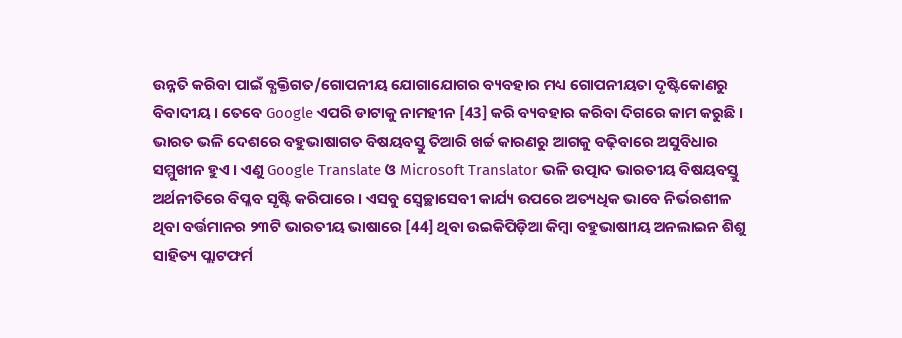ଉନ୍ନତି କରିବା ପାଇଁ ବ୍ଯକ୍ତିଗତ/ଗୋପନୀୟ ଯୋଗାଯୋଗର ବ୍ୟବହାର ମଧ୍ୟ ଗୋପନୀୟତା ଦୃଷ୍ଟିକୋଣରୁ ବିବାଦୀୟ । ତେବେ Google ଏପରି ଡାଟାକୁ ନାମହୀନ [43] କରି ବ୍ୟବହାର କରିବା ଦିଗରେ କାମ କରୁଛି ।
ଭାରତ ଭଳି ଦେଶରେ ବହୁଭାଷାଗତ ବିଷୟବସ୍ତୁ ତିଆରି ଖର୍ଚ୍ଚ କାରଣରୁ ଆଗକୁ ବଢ଼ିବାରେ ଅସୁବିଧାର ସମ୍ମୁଖୀନ ହୁଏ । ଏଣୁ Google Translate ଓ Microsoft Translator ଭଳି ଉତ୍ପାଦ ଭାରତୀୟ ବିଷୟବସ୍ତୁ ଅର୍ଥନୀତିରେ ବିପ୍ଳବ ସୃଷ୍ଟି କରିପାରେ । ଏସବୁ ସ୍ୱେଚ୍ଛାସେବୀ କାର୍ଯ୍ୟ ଉପରେ ଅତ୍ୟଧିକ ଭାବେ ନିର୍ଭରଶୀଳ ଥିବା ବର୍ତ୍ତମାନର ୨୩ଟି ଭାରତୀୟ ଭାଷାରେ [44] ଥିବା ଉଇକିପିଡ଼ିଆ କିମ୍ବା ବହୁଭାଷାୀୟ ଅନଲାଇନ ଶିଶୁ ସାହିତ୍ୟ ପ୍ଲାଟଫର୍ମ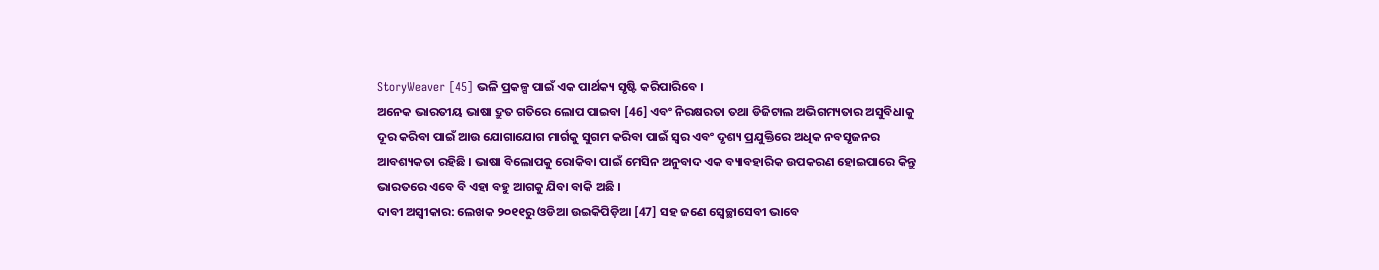StoryWeaver [45] ଭଳି ପ୍ରକଳ୍ପ ପାଇଁ ଏକ ପାର୍ଥକ୍ୟ ସୃଷ୍ଟି କରିପାରିବେ ।
ଅନେକ ଭାରତୀୟ ଭାଷା ଦ୍ରୁତ ଗତିରେ ଲୋପ ପାଇବା [46] ଏବଂ ନିରକ୍ଷରତା ତଥା ଡିଜିଟାଲ ଅଭିଗମ୍ୟତାର ଅସୁବିଧାକୁ ଦୂର କରିବା ପାଇଁ ଆଉ ଯୋଗାଯୋଗ ମାର୍ଗକୁ ସୁଗମ କରିବା ପାଇଁ ସ୍ୱର ଏବଂ ଦୃଶ୍ୟ ପ୍ରଯୁକ୍ତିରେ ଅଧିକ ନବସୃଜନର ଆବଶ୍ୟକତା ରହିଛି । ଭାଷା ବିଲୋପକୁ ରୋକିବା ପାଇଁ ମେସିନ ଅନୁବାଦ ଏକ ବ୍ୟାବହାରିକ ଉପକରଣ ହୋଇପାରେ କିନ୍ତୁ ଭାରତରେ ଏବେ ବି ଏହା ବହୁ ଆଗକୁ ଯିବା ବାକି ଅଛି ।
ଦାବୀ ଅସ୍ୱୀକାର: ଲେଖକ ୨୦୧୧ରୁ ଓଡିଆ ଉଇକିପିଡ଼ିଆ [47] ସହ ଜଣେ ସ୍ୱେଚ୍ଛାସେବୀ ଭାବେ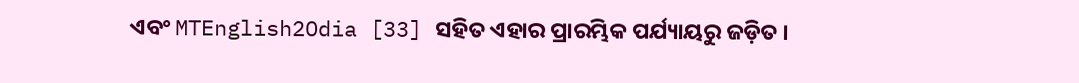ଏବଂ MTEnglish2Odia [33] ସହିତ ଏହାର ପ୍ରାରମ୍ଭିକ ପର୍ଯ୍ୟାୟରୁ ଜଡ଼ିତ ।